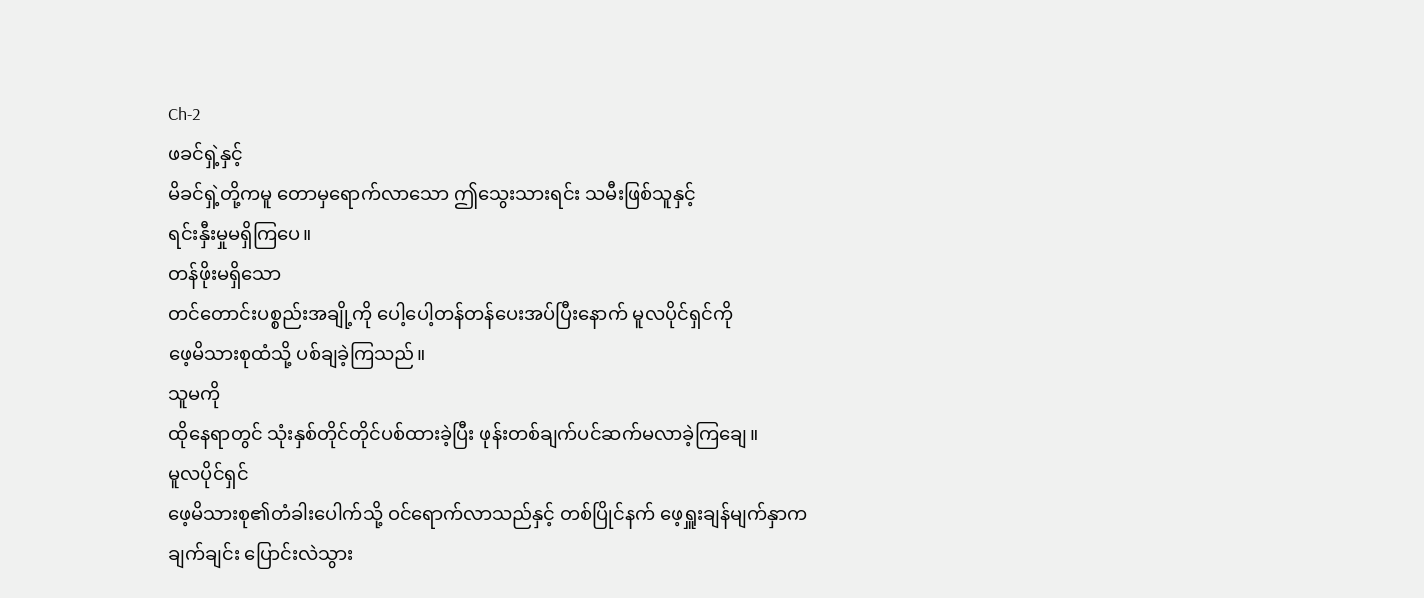Ch-2
ဖခင်ရှဲ့နှင့်
မိခင်ရှဲ့တို့ကမူ တောမှရောက်လာသော ဤသွေးသားရင်း သမီးဖြစ်သူနှင့်
ရင်းနှီးမှုမရှိကြပေ။
တန်ဖိုးမရှိသော
တင်တောင်းပစ္စည်းအချို့ကို ပေါ့ပေါ့တန်တန်ပေးအပ်ပြီးနောက် မူလပိုင်ရှင်ကို
ဖေ့မိသားစုထံသို့ ပစ်ချခဲ့ကြသည်။
သူမကို
ထိုနေရာတွင် သုံးနှစ်တိုင်တိုင်ပစ်ထားခဲ့ပြီး ဖုန်းတစ်ချက်ပင်ဆက်မလာခဲ့ကြချေ။
မူလပိုင်ရှင်
ဖေ့မိသားစု၏တံခါးပေါက်သို့ ဝင်ရောက်လာသည်နှင့် တစ်ပြိုင်နက် ဖေ့ရှူးချန်မျက်နှာက
ချက်ချင်း ပြောင်းလဲသွား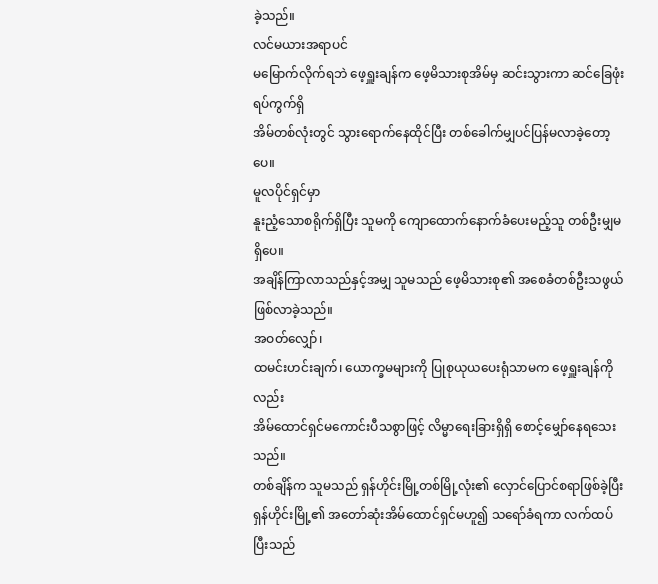ခဲ့သည်။
လင်မယားအရာပင်
မမြောက်လိုက်ရဘဲ ဖေ့ရှူးချန်က ဖေ့မိသားစုအိမ်မှ ဆင်းသွားကာ ဆင်ခြေဖုံးရပ်ကွက်ရှိ
အိမ်တစ်လုံးတွင် သွားရောက်နေထိုင်ပြီး တစ်ခေါက်မျှပင်ပြန်မလာခဲ့တော့ပေ။
မူလပိုင်ရှင်မှာ
နူးညံ့သောစရိုက်ရှိပြီး သူမကို ကျောထောက်နောက်ခံပေးမည့်သူ တစ်ဦးမျှမရှိပေ။
အချိန်ကြာလာသည်နှင့်အမျှ သူမသည် ဖေ့မိသားစု၏ အစေခံတစ်ဦးသဖွယ် ဖြစ်လာခဲ့သည်။
အဝတ်လျှော်၊
ထမင်းဟင်းချက်၊ ယောက္ခမများကို ပြုစုယုယပေးရုံသာမက ဖေ့ရှူးချန်ကိုလည်း
အိမ်ထောင်ရှင်မကောင်းပီသစွာဖြင့် လိမ္မာရေးခြားရှိရှိ စောင့်မျှော်နေရသေးသည်။
တစ်ချိန်က သူမသည် ရှန်ဟိုင်းမြို့တစ်မြို့လုံး၏ လှောင်ပြောင်စရာဖြစ်ခဲ့ပြီး
ရှန်ဟိုင်းမြို့၏ အတော်ဆုံးအိမ်ထောင်ရှင်မဟူ၍ သရော်ခံရကာ လက်ထပ်ပြီးသည်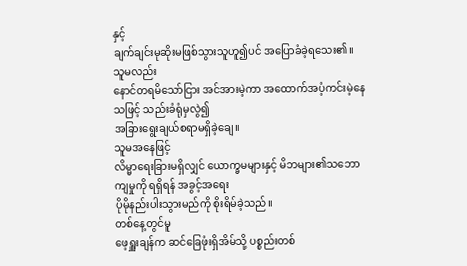နှင့်
ချက်ချင်းမုဆိုးမဖြစ်သွားသူဟူ၍ပင် အပြောခံခဲ့ရသေး၏။
သူမလည်း
နောင်တရမိသော်ငြား အင်အားမဲ့ကာ အထောက်အပံ့ကင်းမဲ့နေသဖြင့် သည်းခံရုံမှလွဲ၍
အခြားရွေးချယ်စရာမရှိခဲ့ချေ။
သူမအနေဖြင့်
လိမ္မာရေးခြားမရှိလျှင် ယောက္ခမများနှင့် မိဘများ၏သဘောကျမှုကို ရရှိရန် အခွင့်အရေး
ပိုမိုနည်းပါးသွားမည်ကို စိုးရိမ်ခဲ့သည်။
တစ်နေ့တွင်မူ
ဖေ့ရှူးချန်က ဆင်ခြေဖုံးရှိအိမ်သို့ ပစ္စည်းတစ်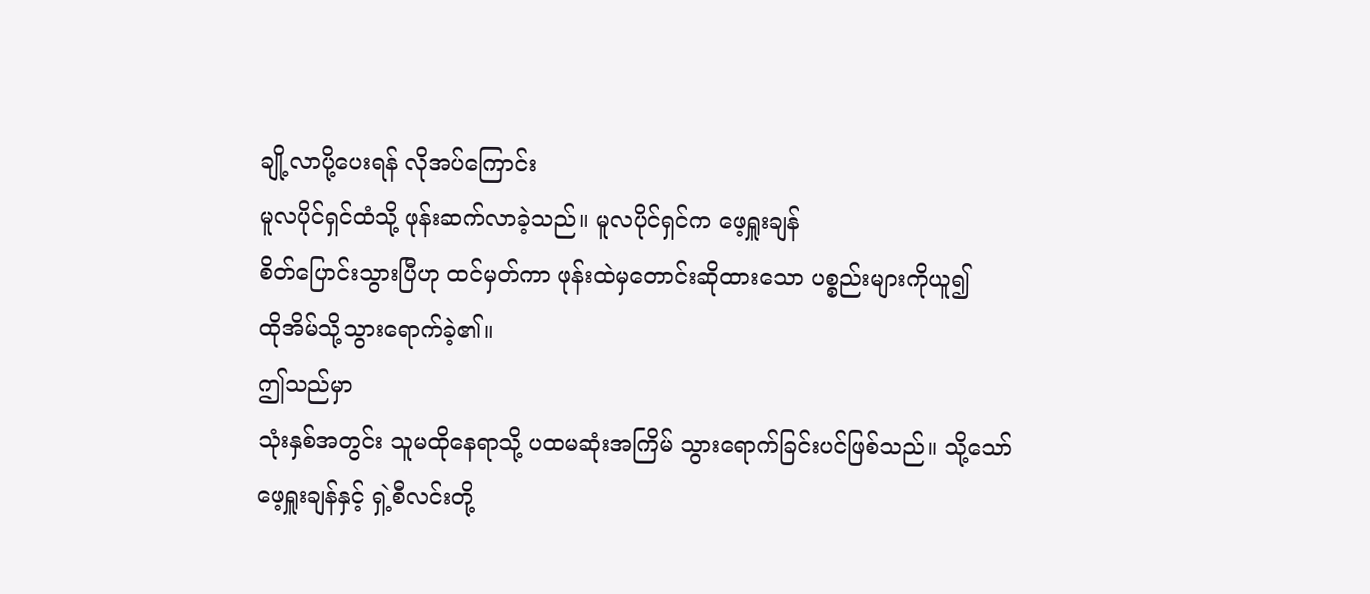ချို့လာပို့ပေးရန် လိုအပ်ကြောင်း
မူလပိုင်ရှင်ထံသို့ ဖုန်းဆက်လာခဲ့သည်။ မူလပိုင်ရှင်က ဖေ့ရှူးချန်
စိတ်ပြောင်းသွားပြီဟု ထင်မှတ်ကာ ဖုန်းထဲမှတောင်းဆိုထားသော ပစ္စည်းများကိုယူ၍
ထိုအိမ်သို့သွားရောက်ခဲ့၏။
ဤသည်မှာ
သုံးနှစ်အတွင်း သူမထိုနေရာသို့ ပထမဆုံးအကြိမ် သွားရောက်ခြင်းပင်ဖြစ်သည်။ သို့သော်
ဖေ့ရှူးချန်နှင့် ရှဲ့စီလင်းတို့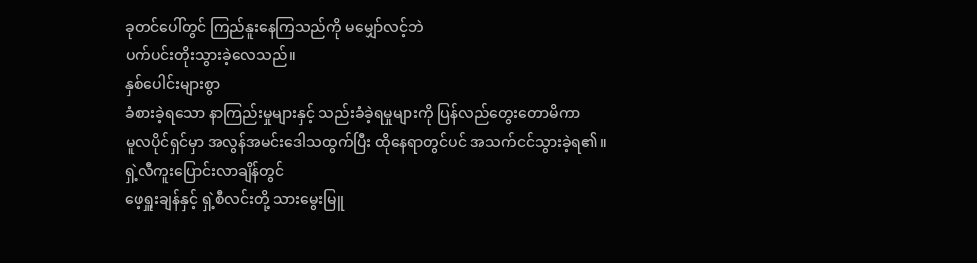ခုတင်ပေါ်တွင် ကြည်နူးနေကြသည်ကို မမျှော်လင့်ဘဲ
ပက်ပင်းတိုးသွားခဲ့လေသည်။
နှစ်ပေါင်းများစွာ
ခံစားခဲ့ရသော နာကြည်းမှုများနှင့် သည်းခံခဲ့ရမှုများကို ပြန်လည်တွေးတောမိကာ
မူလပိုင်ရှင်မှာ အလွန်အမင်းဒေါသထွက်ပြီး ထိုနေရာတွင်ပင် အသက်ငင်သွားခဲ့ရ၏။
ရှဲ့လီကူးပြောင်းလာချိန်တွင်
ဖေ့ရှူးချန်နှင့် ရှဲ့စီလင်းတို့ သားမွေးမြူ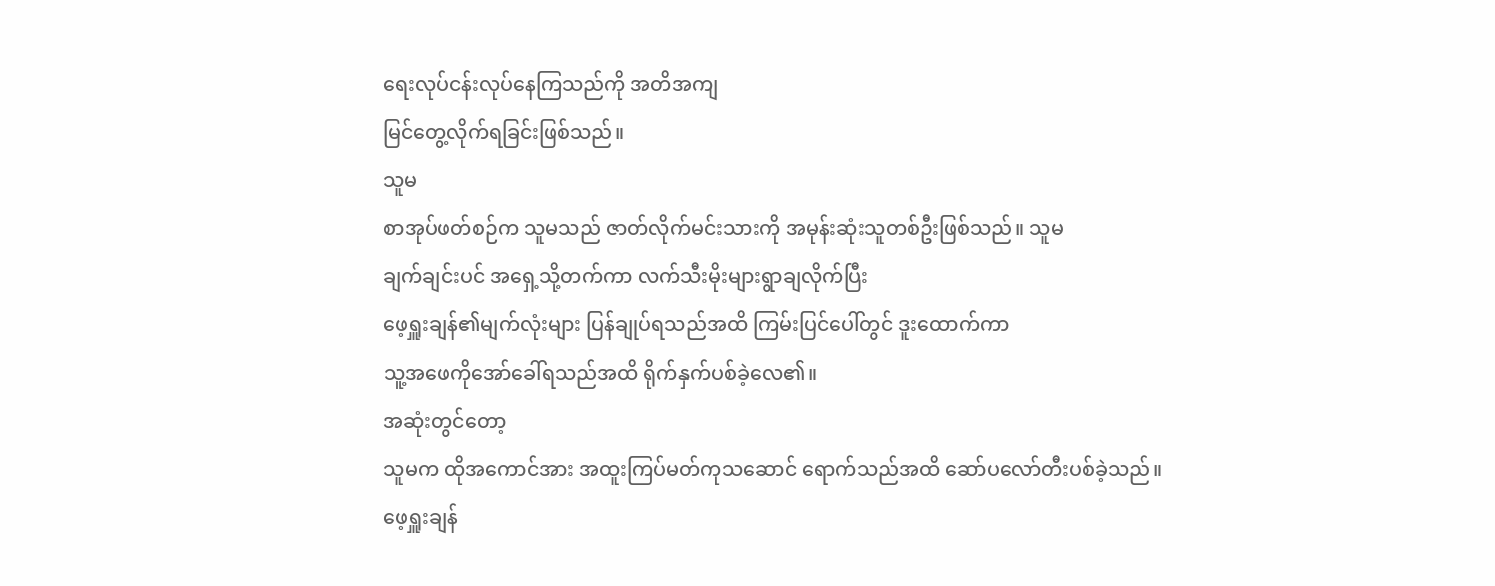ရေးလုပ်ငန်းလုပ်နေကြသည်ကို အတိအကျ
မြင်တွေ့လိုက်ရခြင်းဖြစ်သည်။
သူမ
စာအုပ်ဖတ်စဉ်က သူမသည် ဇာတ်လိုက်မင်းသားကို အမုန်းဆုံးသူတစ်ဦးဖြစ်သည်။ သူမ
ချက်ချင်းပင် အရှေ့သို့တက်ကာ လက်သီးမိုးများရွာချလိုက်ပြီး
ဖေ့ရှူးချန်၏မျက်လုံးများ ပြန်ချုပ်ရသည်အထိ ကြမ်းပြင်ပေါ်တွင် ဒူးထောက်ကာ
သူ့အဖေကိုအော်ခေါ်ရသည်အထိ ရိုက်နှက်ပစ်ခဲ့လေ၏။
အဆုံးတွင်တော့
သူမက ထိုအကောင်အား အထူးကြပ်မတ်ကုသဆောင် ရောက်သည်အထိ ဆော်ပလော်တီးပစ်ခဲ့သည်။
ဖေ့ရှူးချန်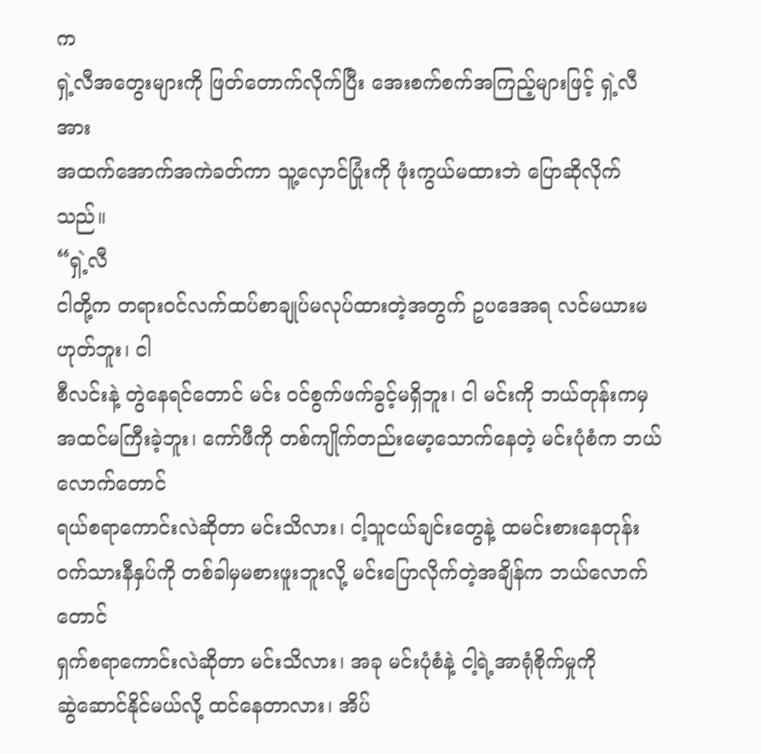က
ရှဲ့လီအတွေးများကို ဖြတ်တောက်လိုက်ပြီး အေးစက်စက်အကြည့်များဖြင့် ရှဲ့လီအား
အထက်အောက်အကဲခတ်ကာ သူ့လှောင်ပြုံးကို ဖုံးကွယ်မထားဘဲ ပြောဆိုလိုက်သည်။
“ရှဲ့လီ
ငါတို့က တရားဝင်လက်ထပ်စာချုပ်မလုပ်ထားတဲ့အတွက် ဥပဒေအရ လင်မယားမဟုတ်ဘူး၊ ငါ
စီလင်းနဲ့ တွဲနေရင်တောင် မင်း ဝင်စွက်ဖက်ခွင့်မရှိဘူး၊ ငါ မင်းကို ဘယ်တုန်းကမှ
အထင်မကြီးခဲ့ဘူး၊ ကော်ဖီကို တစ်ကျိုက်တည်းမော့သောက်နေတဲ့ မင်းပုံစံက ဘယ်လောက်တောင်
ရယ်စရာကောင်းလဲဆိုတာ မင်းသိလား၊ ငါ့သူငယ်ချင်းတွေနဲ့ ထမင်းစားနေတုန်း
ဝက်သားနီနှပ်ကို တစ်ခါမှမစားဖူးဘူးလို့ မင်းပြောလိုက်တဲ့အချိန်က ဘယ်လောက်တောင်
ရှက်စရာကောင်းလဲဆိုတာ မင်းသိလား၊ အခု မင်းပုံစံနဲ့ ငါ့ရဲ့အာရုံစိုက်မှုကို
ဆွဲဆောင်နိုင်မယ်လို့ ထင်နေတာလား၊ အိပ်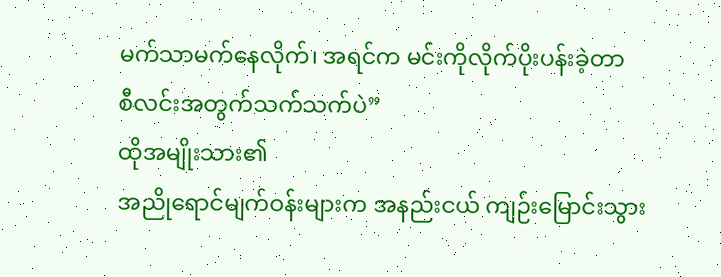မက်သာမက်နေလိုက်၊ အရင်က မင်းကိုလိုက်ပိုးပန်းခဲ့တာ
စီလင်းအတွက်သက်သက်ပဲ”
ထိုအမျိုးသား၏
အညိုရောင်မျက်ဝန်းများက အနည်းငယ် ကျဉ်းမြောင်းသွား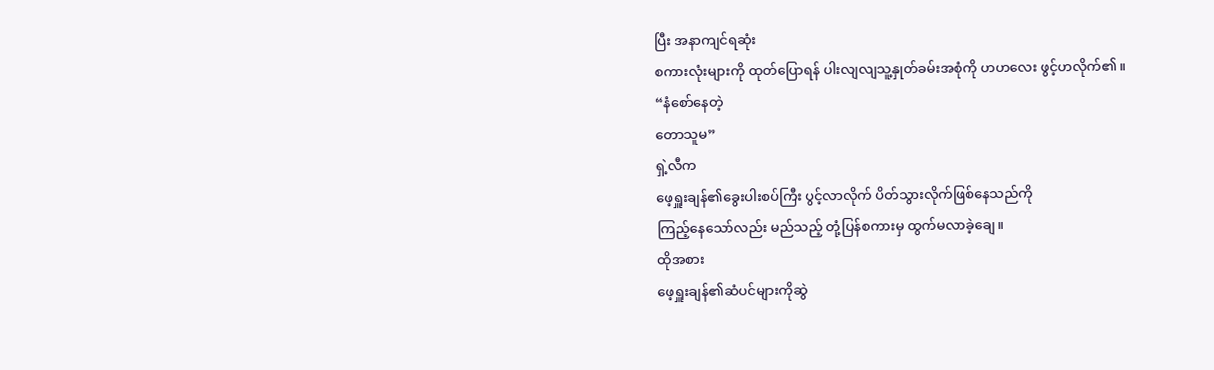ပြီး အနာကျင်ရဆုံး
စကားလုံးများကို ထုတ်ပြောရန် ပါးလျလျသူ့နှုတ်ခမ်းအစုံကို ဟဟလေး ဖွင့်ဟလိုက်၏။
“နံစော်နေတဲ့
တောသူမ”
ရှဲ့လီက
ဖေ့ရှူးချန်၏ခွေးပါးစပ်ကြီး ပွင့်လာလိုက် ပိတ်သွားလိုက်ဖြစ်နေသည်ကို
ကြည့်နေသော်လည်း မည်သည့် တုံ့ပြန်စကားမှ ထွက်မလာခဲ့ချေ။
ထိုအစား
ဖေ့ရှူးချန်၏ဆံပင်များကိုဆွဲ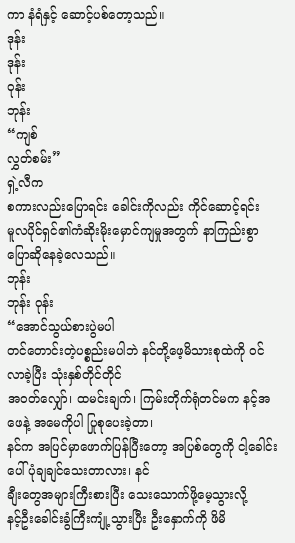ကာ နံရံနှင့် ဆောင့်ပစ်တော့သည်။
ဒုန်း
ဒုန်း
ဝုန်း
ဘုန်း
“ကျစ်
လွှတ်စမ်း”
ရှဲ့လီက
စကားလည်းပြောရင်း ခေါင်းကိုလည်း ကိုင်ဆောင့်ရင်း
မူလပိုင်ရှင်၏ကံဆိုးမိုးမှောင်ကျမှုအတွက် နာကြည်းစွာ ပြောဆိုနေခဲ့လေသည်။
ဘုန်း
ဘုန်း ဝုန်း
“အောင်သွယ်စားပွဲမပါ
တင်တောင်းတဲ့ပစ္စည်းမပါဘဲ နင်တို့ဖေ့မိသားစုထဲကို ဝင်လာခဲ့ပြီး သုံးနှစ်တိုင်တိုင်
အဝတ်လျှော်၊ ထမင်းချက်၊ ကြမ်းတိုက်ရုံတင်မက နင့်အဖေနဲ့ အမေကိုပါ ပြုစုပေးခဲ့တာ၊
နင်က အပြင်မှာဖောက်ပြန်ပြီးတော့ အပြစ်တွေကို ငါ့ခေါင်းပေါ် ပုံချချင်သေးတာလား၊ နင်
ချီးတွေအများကြီးစားပြီး သေးသောက်ဖို့မေ့သွားလို့
နင့်ဦးခေါင်းခွံကြီးကျုံ့သွားပြီး ဦးနှောက်ကို ဖိမိ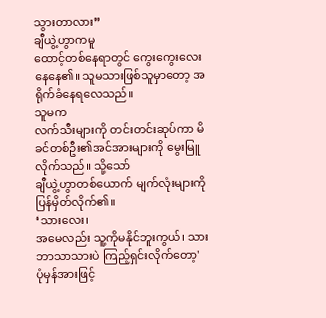သွားတာလား”
ချီယွဲ့ဟွာကမူ
ထောင့်တစ်နေရာတွင် ကွေးကွေးလေးနေနေ၏။ သူမသားဖြစ်သူမှာတော့ အရိုက်ခံနေရလေသည်။
သူမက
လက်သီးများကို တင်းတင်းဆုပ်ကာ မိခင်တစ်ဦး၏အင်အားများကို မွေးမြူလိုက်သည်။ သို့သော်
ချီယွဲ့ဟွာတစ်ယောက် မျက်လုံးများကိုပြန်မှိတ်လိုက်၏။
‘သားလေး၊
အမေလည်း သူ့ကိုမနိုင်ဘူးကွယ်၊ သားဘာသာသားပဲ ကြည့်ရှင်းလိုက်တော့'
ပုံမှန်အားဖြင့်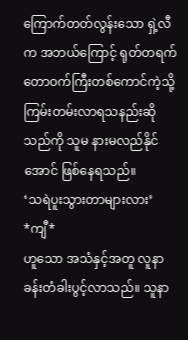ကြောက်တတ်လွန်းသော ရှဲ့လီက အဘယ်ကြောင့် ရုတ်တရက် တောဝက်ကြီးတစ်ကောင်ကဲ့သို့
ကြမ်းတမ်းလာရသနည်းဆိုသည်ကို သူမ နားမလည်နိုင်အောင် ဖြစ်နေရသည်။
‘သရဲပူးသွားတာများလား’
*ကျီ*
ဟူသော အသံနှင့်အတူ လူနာခန်းတံခါးပွင့်လာသည်။ သူနာ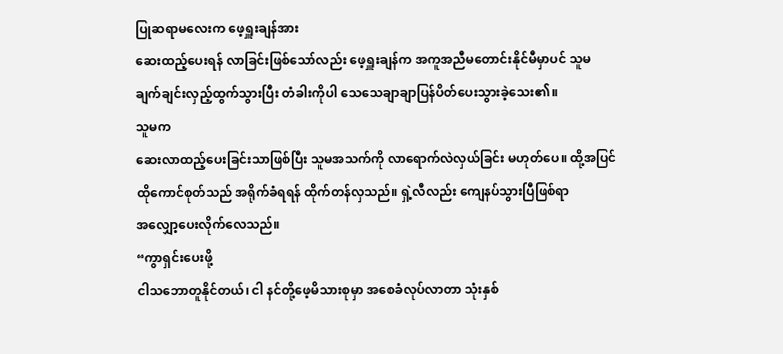ပြုဆရာမလေးက ဖေ့ရှူးချန်အား
ဆေးထည့်ပေးရန် လာခြင်းဖြစ်သော်လည်း ဖေ့ရှူးချန်က အကူအညီမတောင်းနိုင်မီမှာပင် သူမ
ချက်ချင်းလှည့်ထွက်သွားပြီး တံခါးကိုပါ သေသေချာချာပြန်ပိတ်ပေးသွားခဲ့သေး၏။
သူမက
ဆေးလာထည့်ပေးခြင်းသာဖြစ်ပြီး သူမအသက်ကို လာရောက်လဲလှယ်ခြင်း မဟုတ်ပေ။ ထို့အပြင်
ထိုကောင်စုတ်သည် အရိုက်ခံရရန် ထိုက်တန်လှသည်။ ရှဲ့လီလည်း ကျေနပ်သွားပြီဖြစ်ရာ
အလျှော့ပေးလိုက်လေသည်။
“ကွာရှင်းပေးဖို့
ငါသဘောတူနိုင်တယ်၊ ငါ နင်တို့ဖေ့မိသားစုမှာ အစေခံလုပ်လာတာ သုံးနှစ်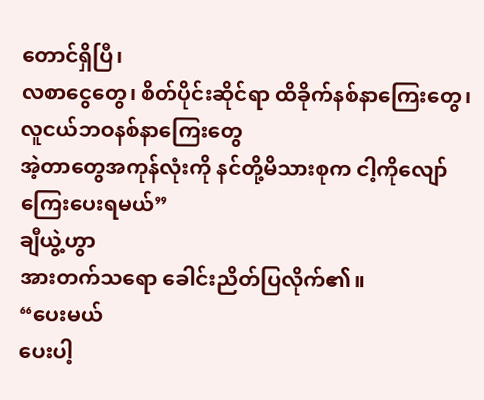တောင်ရှိပြီ၊
လစာငွေတွေ၊ စိတ်ပိုင်းဆိုင်ရာ ထိခိုက်နစ်နာကြေးတွေ၊ လူငယ်ဘဝနစ်နာကြေးတွေ
အဲ့တာတွေအကုန်လုံးကို နင်တို့မိသားစုက ငါ့ကိုလျော်ကြေးပေးရမယ်”
ချီယွဲ့ဟွာ
အားတက်သရော ခေါင်းညိတ်ပြလိုက်၏။
“ပေးမယ်
ပေးပါ့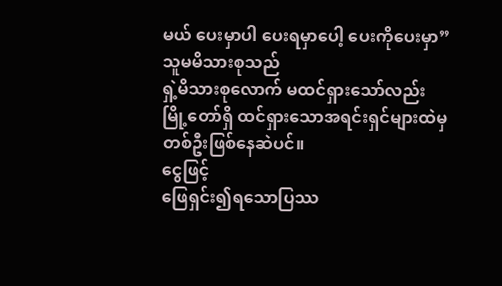မယ် ပေးမှာပါ ပေးရမှာပေါ့ ပေးကိုပေးမှာ”
သူမမိသားစုသည်
ရှဲ့မိသားစုလောက် မထင်ရှားသော်လည်း မြို့တော်ရှိ ထင်ရှားသောအရင်းရှင်များထဲမှ
တစ်ဦးဖြစ်နေဆဲပင်။
ငွေဖြင့်
ဖြေရှင်း၍ရသောပြဿ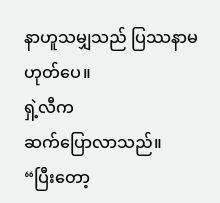နာဟူသမျှသည် ပြဿနာမဟုတ်ပေ။
ရှဲ့လီက
ဆက်ပြောလာသည်။
“ပြီးတော့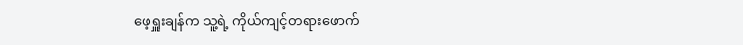ဖေ့ရှူးချန်က သူ့ရဲ့ ကိုယ်ကျင့်တရားဖောက်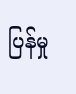ပြန်မှု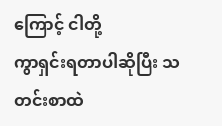ကြောင့် ငါတို့
ကွာရှင်းရတာပါဆိုပြီး သတင်းစာထဲ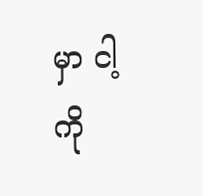မှာ ငါ့ကို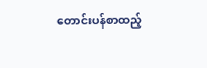တောင်းပန်စာထည့်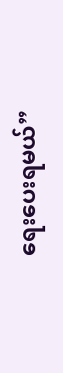ရေးပေးရမယ်”